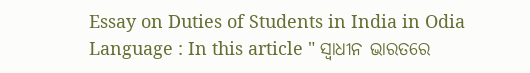Essay on Duties of Students in India in Odia Language : In this article " ସ୍ୱାଧୀନ ଭାରତରେ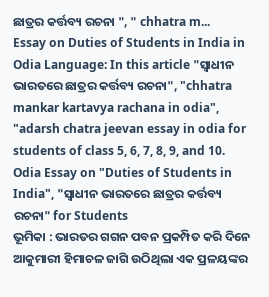ଛାତ୍ରର କର୍ତ୍ତବ୍ୟ ରଚନା ", " chhatra m...
Essay on Duties of Students in India in Odia Language: In this article "ସ୍ୱାଧୀନ ଭାରତରେ ଛାତ୍ରର କର୍ତ୍ତବ୍ୟ ରଚନା", "chhatra mankar kartavya rachana in odia", "adarsh chatra jeevan essay in odia for students of class 5, 6, 7, 8, 9, and 10.
Odia Essay on "Duties of Students in India", "ସ୍ୱାଧୀନ ଭାରତରେ ଛାତ୍ରର କର୍ତ୍ତବ୍ୟ ରଚନା" for Students
ଭୂମିକା : ଭାରତର ଗଗନ ପବନ ପ୍ରକମ୍ପିତ କରି ଦିନେ ଆକୁମାରୀ ହିମାଚଳ ଜାଗି ଉଠିଥିଲା ଏକ ପ୍ରଳୟଙ୍କର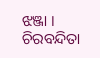ଝଞ୍ଜା । ଚିରବନ୍ଦିତା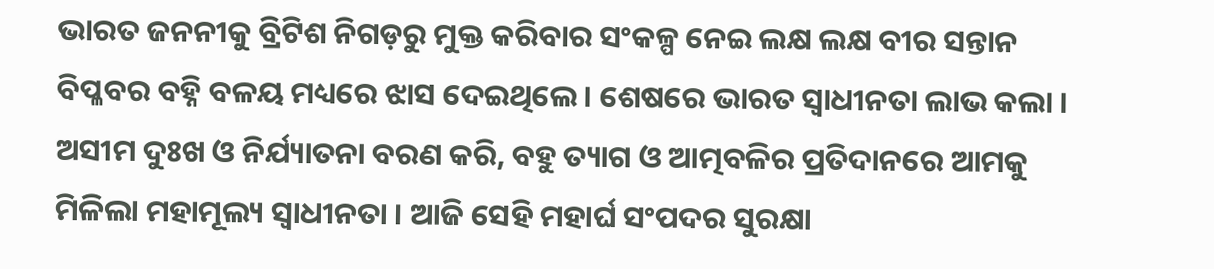ଭାରତ ଜନନୀକୁ ବ୍ରିଟିଶ ନିଗଡ଼ରୁ ମୁକ୍ତ କରିବାର ସଂକଳ୍ପ ନେଇ ଲକ୍ଷ ଲକ୍ଷ ବୀର ସନ୍ତାନ ବିପ୍ଳବର ବହ୍ନି ବଳୟ ମଧ୍ୟରେ ଝାସ ଦେଇଥିଲେ । ଶେଷରେ ଭାରତ ସ୍ବାଧୀନତା ଲାଭ କଲା । ଅସୀମ ଦୁଃଖ ଓ ନିର୍ଯ୍ୟାତନା ବରଣ କରି, ବହୁ ତ୍ୟାଗ ଓ ଆତ୍ମବଳିର ପ୍ରତିଦାନରେ ଆମକୁ ମିଳିଲା ମହାମୂଲ୍ୟ ସ୍ଵାଧୀନତା । ଆଜି ସେହି ମହାର୍ଘ ସଂପଦର ସୁରକ୍ଷା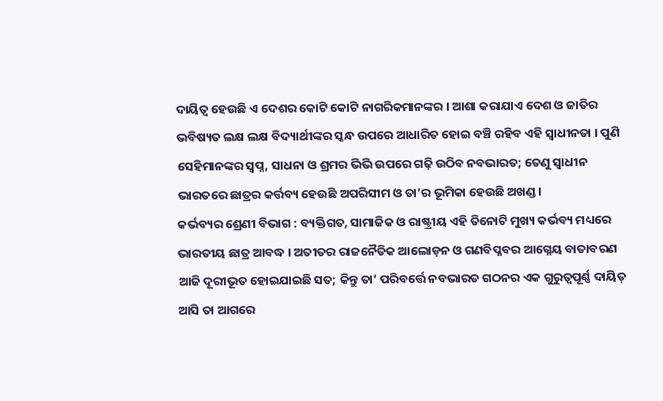ଦାୟିତ୍ବ ହେଉଛି ଏ ଦେଶର କୋଟି କୋଟି ନାଗରିକମାନଙ୍କର । ଆଶା କରାଯାଏ ଦେଶ ଓ ଜାତିର ଭବିଷ୍ୟତ ଲକ୍ଷ ଲକ୍ଷ ବିଦ୍ୟାର୍ଥୀଙ୍କର ସ୍କନ୍ଧ ଉପରେ ଆଧାରିତ ହୋଇ ବଞ୍ଚି ରହିବ ଏହି ସ୍ଵାଧୀନତା । ପୁଣି ସେହିମାନଙ୍କର ସ୍ଵପ୍ନ, ସାଧନା ଓ ଶ୍ରମର ଭିଭି ଉପରେ ଗଢ଼ି ଉଠିବ ନବଭାରତ; ତେଣୁ ସ୍ବାଧୀନ ଭାରତରେ ଛାତ୍ରର କର୍ତ୍ତବ୍ୟ ହେଉଛି ଅପରିସୀମ ଓ ତା’ର ଭୂମିକା ହେଉଛି ଅଖଣ୍ଡ ।
କର୍ଭବ୍ୟର ଶ୍ରେଣୀ ବିଭାଗ : ବ୍ୟକ୍ତିଗତ, ସାମାଜିକ ଓ ରାଷ୍ଟ୍ରୀୟ ଏହି ତିନୋଟି ମୁଖ୍ୟ କର୍ଭବ୍ୟ ମଧ୍ୟରେ ଭାରତୀୟ ଛାତ୍ର ଆବଦ୍ଧ । ଅତୀତର ରାଜନୈତିକ ଆଲୋଡ଼ନ ଓ ଗଣବିପ୍ଳବର ଆଗ୍ନେୟ ବାତାବରଣ ଆଜି ଦୂରୀଭୂତ ହୋଇଯାଇଛି ସତ; କିନ୍ତୁ ତା’ ପରିବର୍ତ୍ତେ ନବଭାରତ ଗଠନର ଏକ ଗୁରୁତ୍ବପୂର୍ଣ୍ଣ ଦାୟିତ୍ ଆସି ତା ଆଗରେ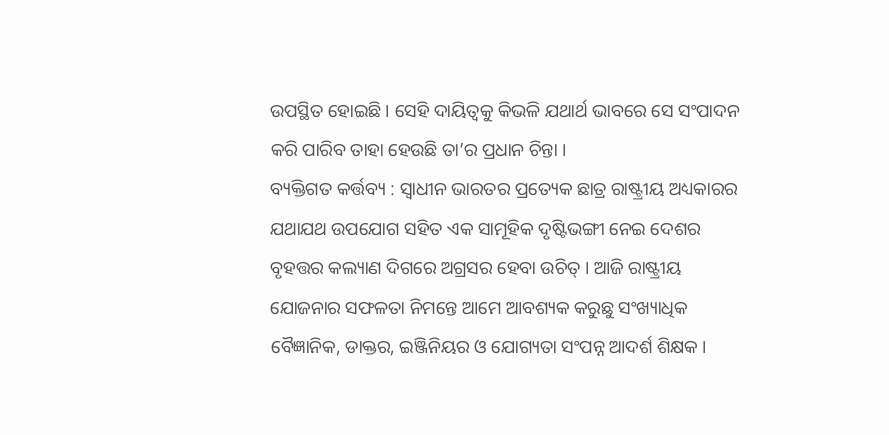ଉପସ୍ଥିତ ହୋଇଛି । ସେହି ଦାୟିତ୍ବକୁ କିଭଳି ଯଥାର୍ଥ ଭାବରେ ସେ ସଂପାଦନ କରି ପାରିବ ତାହା ହେଉଛି ତା’ର ପ୍ରଧାନ ଚିନ୍ତା ।
ବ୍ୟକ୍ତିଗତ କର୍ତ୍ତବ୍ୟ : ସ୍ବାଧୀନ ଭାରତର ପ୍ରତ୍ୟେକ ଛାତ୍ର ରାଷ୍ଟ୍ରୀୟ ଅଧ୍ୟକାରର ଯଥାଯଥ ଉପଯୋଗ ସହିତ ଏକ ସାମୂହିକ ଦୃଷ୍ଟିଭଙ୍ଗୀ ନେଇ ଦେଶର ବୃହତ୍ତର କଲ୍ୟାଣ ଦିଗରେ ଅଗ୍ରସର ହେବା ଉଚିତ୍ । ଆଜି ରାଷ୍ଟ୍ରୀୟ ଯୋଜନାର ସଫଳତା ନିମନ୍ତେ ଆମେ ଆବଶ୍ୟକ କରୁଛୁ ସଂଖ୍ୟାଧିକ ବୈଜ୍ଞାନିକ, ଡାକ୍ତର, ଇଞ୍ଜିନିୟର ଓ ଯୋଗ୍ୟତା ସଂପନ୍ନ ଆଦର୍ଶ ଶିକ୍ଷକ ।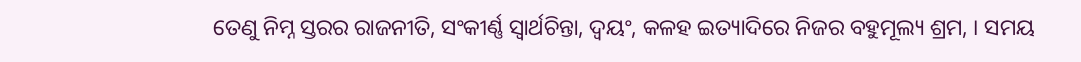ତେଣୁ ନିମ୍ନ ସ୍ତରର ରାଜନୀତି, ସଂକୀର୍ଣ୍ଣ ସ୍ଵାର୍ଥଚିନ୍ତା, ଦ୍ବୟଂ, କଳହ ଇତ୍ୟାଦିରେ ନିଜର ବହୁମୂଲ୍ୟ ଶ୍ରମ, । ସମୟ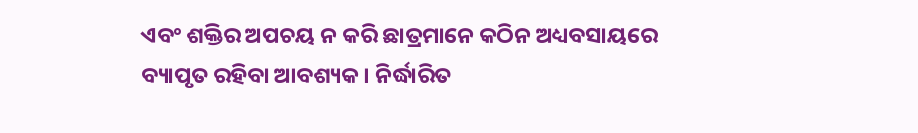ଏବଂ ଶକ୍ତିର ଅପଚୟ ନ କରି ଛାତ୍ରମାନେ କଠିନ ଅଧ୍ୟବସାୟରେ ବ୍ୟାପୃତ ରହିବା ଆବଶ୍ୟକ । ନିର୍ଦ୍ଧାରିତ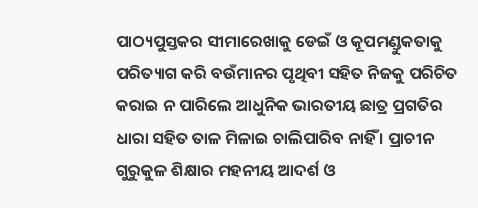ପାଠ୍ୟପୁସ୍ତକର ସୀମାରେଖାକୁ ଡେଇଁ ଓ କୂପମଣ୍ଡୁକତାକୁ ପରିତ୍ୟାଗ କରି ବଉଁମାନର ପୃଥିବୀ ସହିତ ନିଜକୁ ପରିଚିତ କରାଇ ନ ପାରିଲେ ଆଧୁନିକ ଭାରତୀୟ ଛାତ୍ର ପ୍ରଗତିର ଧାରା ସହିତ ତାଳ ମିଳାଇ ଚାଲିପାରିବ ନାହିଁ । ପ୍ରାଚୀନ ଗୁରୁକୁଳ ଶିକ୍ଷାର ମହନୀୟ ଆଦର୍ଶ ଓ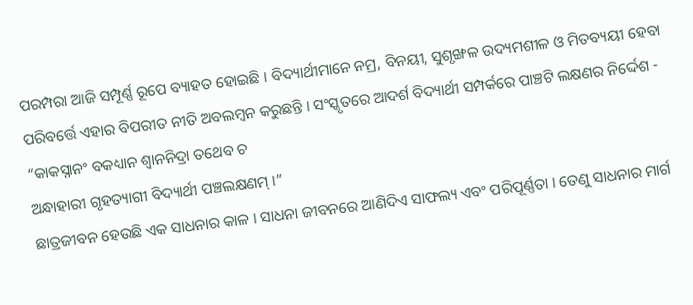ପରମ୍ପରା ଆଜି ସମ୍ପୂର୍ଣ୍ଣ ରୂପେ ବ୍ୟାହତ ହୋଇଛି । ବିଦ୍ୟାର୍ଥୀମାନେ ନମ୍ର, ବିନୟୀ, ସୁଶୃଙ୍ଖଳ ଉଦ୍ୟମଶୀଳ ଓ ମିତବ୍ୟୟୀ ହେବା ପରିବର୍ତ୍ତେ ଏହାର ବିପରୀତ ନୀତି ଅବଲମ୍ବନ କରୁଛନ୍ତି । ସଂସ୍କୃତରେ ଆଦର୍ଶ ବିଦ୍ୟାର୍ଥୀ ସମ୍ପର୍କରେ ପାଞ୍ଚଟି ଲକ୍ଷଣର ନିର୍ଦ୍ଦେଶ -
“କାକସ୍ନାନଂ ବକଧ୍ୟାନ ଶ୍ଵାନନିଦ୍ରା ତଥେବ ଚ
ଅନ୍ଧାହାରୀ ଗୃହତ୍ୟାଗୀ ବିଦ୍ୟାର୍ଥୀ ପଞ୍ଚଲକ୍ଷଣମ୍ ।”
ଛାତ୍ରଜୀବନ ହେଉଛି ଏକ ସାଧନାର କାଳ । ସାଧନା ଜୀବନରେ ଆଣିଦିଏ ସାଫଲ୍ୟ ଏବଂ ପରିପୂର୍ଣ୍ଣତା । ତେଣୁ ସାଧନାର ମାର୍ଗ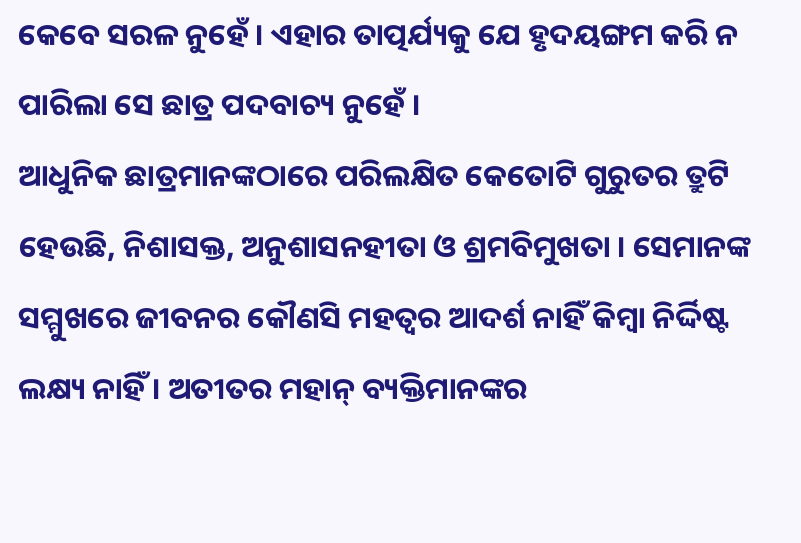କେବେ ସରଳ ନୁହେଁ । ଏହାର ତାତ୍ପର୍ଯ୍ୟକୁ ଯେ ହୃଦୟଙ୍ଗମ କରି ନ ପାରିଲା ସେ ଛାତ୍ର ପଦବାଚ୍ୟ ନୁହେଁ ।
ଆଧୁନିକ ଛାତ୍ରମାନଙ୍କଠାରେ ପରିଲକ୍ଷିତ କେତୋଟି ଗୁରୁତର ତ୍ରୁଟି ହେଉଛି, ନିଶାସକ୍ତ, ଅନୁଶାସନହୀତା ଓ ଶ୍ରମବିମୁଖତା । ସେମାନଙ୍କ ସମ୍ମୁଖରେ ଜୀବନର କୌଣସି ମହତ୍ୱର ଆଦର୍ଶ ନାହିଁ କିମ୍ବା ନିର୍ଦ୍ଦିଷ୍ଟ ଲକ୍ଷ୍ୟ ନାହିଁ । ଅତୀତର ମହାନ୍ ବ୍ୟକ୍ତିମାନଙ୍କର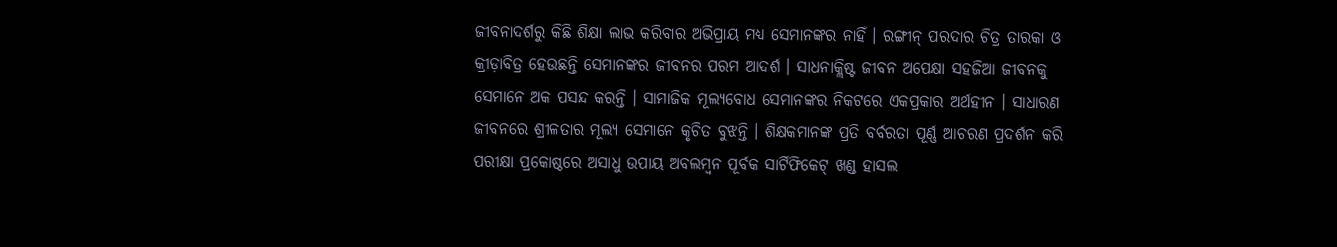ଜୀବନାଦର୍ଶରୁ କିଛି ଶିକ୍ଷା ଲାଭ କରିବାର ଅଭିପ୍ରାୟ ମଧ୍ୟ ସେମାନଙ୍କର ନାହିଁ । ରଙ୍ଗୀନ୍ ପରଦାର ଚିତ୍ର ତାରକା ଓ କ୍ରୀଡ଼ାବିତ୍ର ହେଉଛନ୍ତି ସେମାନଙ୍କର ଜୀବନର ପରମ ଆଦର୍ଶ । ସାଧନାକ୍ଲିଷ୍ଟ ଜୀବନ ଅପେକ୍ଷା ସହଜିଆ ଜୀବନକୁ ସେମାନେ ଅକ ପସନ୍ଦ କରନ୍ତି । ସାମାଜିକ ମୂଲ୍ୟବୋଧ ସେମାନଙ୍କର ନିକଟରେ ଏକପ୍ରକାର ଅର୍ଥହୀନ । ସାଧାରଣ ଜୀବନରେ ଶ୍ରୀଳତାର ମୂଲ୍ୟ ସେମାନେ କୃଚିତ ବୁଝନ୍ତି । ଶିକ୍ଷକମାନଙ୍କ ପ୍ରତି ବର୍ବରତା ପୂର୍ଣ୍ଣ ଆଚରଣ ପ୍ରଦର୍ଶନ କରି ପରୀକ୍ଷା ପ୍ରକୋଷ୍ଠରେ ଅସାଧୁ ଉପାୟ ଅବଲମ୍ବନ ପୂର୍ବକ ସାର୍ଟିଫିକେଟ୍ ଖଣ୍ଡ ହାସଲ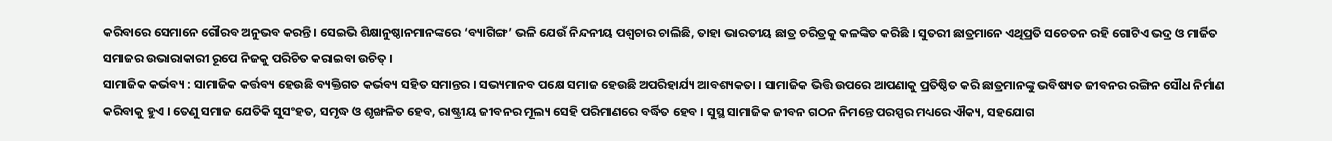କରିବାରେ ସେମାନେ ଗୌରବ ଅନୁଭବ କରନ୍ତି । ସେଇଭି ଶିକ୍ଷାନୁଷ୍ଠାନମାନଙ୍କରେ ‘ବ୍ୟାଗିଙ୍ଗ’ ଭଳି ଯେଉଁ ନିନ୍ଦନୀୟ ପଶ୍ଵଚାର ଚାଲିଛି, ତାହା ଭାରତୀୟ ଛାତ୍ର ଚରିତ୍ରକୁ କଳଙ୍କିତ କରିଛି । ସୁତରୀ ଛାତ୍ରମାନେ ଏଥିପ୍ରତି ସଚେତନ ରହି ଗୋଟିଏ ଭଦ୍ର ଓ ମାର୍ଜିତ ସମାଜର ଉଭାରାକାରୀ ରୂପେ ନିଜକୁ ପରିଚିତ କରାଇବା ଉଚିତ୍ ।
ସାମାଜିକ କର୍ଭବ୍ୟ : ସାମାଜିକ କର୍ତ୍ତବ୍ୟ ହେଉଛି ବ୍ୟକ୍ତିଗତ କର୍ଭବ୍ୟ ସହିତ ସମାନ୍ତର । ସଭ୍ୟମାନବ ପକ୍ଷେ ସମାଜ ହେଉଛି ଅପରିହାର୍ଯ୍ୟ ଆବଶ୍ୟକତା । ସାମାଜିକ ଭିତ୍ତି ଉପରେ ଆପଣାକୁ ପ୍ରତିଷ୍ଠିତ କରି ଛାତ୍ରମାନଙ୍କୁ ଭବିଷ୍ୟତ ଜୀବନର ରଙ୍ଗିନ ସୌଧ ନିର୍ମାଣ କରିବାକୁ ହୁଏ । ତେଣୁ ସମାଜ ଯେତିକି ସୁସଂହତ, ସମୃଦ୍ଧ ଓ ଶୃଙ୍ଖଳିତ ହେବ, ରାଷ୍ଟ୍ରୀୟ ଜୀବନର ମୂଲ୍ୟ ସେହି ପରିମାଣରେ ବର୍ଦ୍ଧିତ ହେବ । ସୁସ୍ଥ ସାମାଜିକ ଜୀବନ ଗଠନ ନିମନ୍ତେ ପରସ୍ପର ମଧ୍ୟରେ ଐକ୍ୟ, ସହଯୋଗ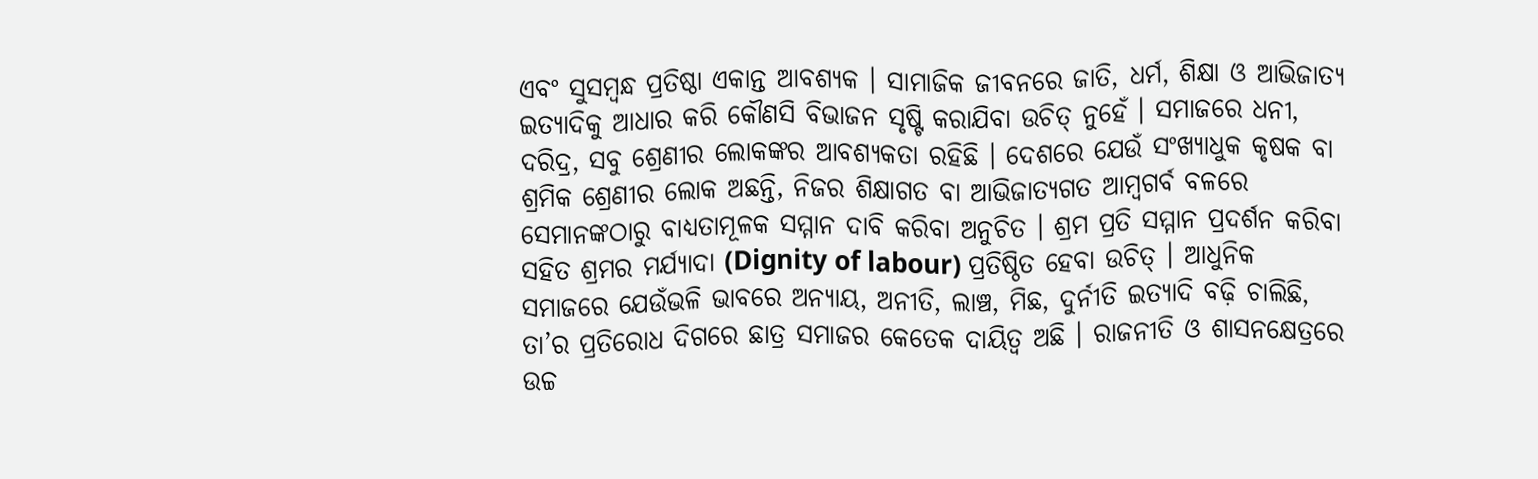ଏବଂ ସୁସମ୍ବନ୍ଧ ପ୍ରତିଷ୍ଠା ଏକାନ୍ତ ଆବଶ୍ୟକ । ସାମାଜିକ ଜୀବନରେ ଜାତି, ଧର୍ମ, ଶିକ୍ଷା ଓ ଆଭିଜାତ୍ୟ ଇତ୍ୟାଦିକୁ ଆଧାର କରି କୌଣସି ବିଭାଜନ ସୃଷ୍ଟି କରାଯିବା ଉଚିତ୍ ନୁହେଁ । ସମାଜରେ ଧନୀ, ଦରିଦ୍ର, ସବୁ ଶ୍ରେଣୀର ଲୋକଙ୍କର ଆବଶ୍ୟକତା ରହିଛି । ଦେଶରେ ଯେଉଁ ସଂଖ୍ୟାଧୁକ କୃଷକ ବା ଶ୍ରମିକ ଶ୍ରେଣୀର ଲୋକ ଅଛନ୍ତି, ନିଜର ଶିକ୍ଷାଗତ ବା ଆଭିଜାତ୍ୟଗତ ଆମ୍ବଗର୍ବ ବଳରେ ସେମାନଙ୍କଠାରୁ ବାଧ୍ୟତାମୂଳକ ସମ୍ମାନ ଦାବି କରିବା ଅନୁଚିତ । ଶ୍ରମ ପ୍ରତି ସମ୍ମାନ ପ୍ରଦର୍ଶନ କରିବା ସହିତ ଶ୍ରମର ମର୍ଯ୍ୟାଦା (Dignity of labour) ପ୍ରତିଷ୍ଠିତ ହେବା ଉଚିତ୍ । ଆଧୁନିକ ସମାଜରେ ଯେଉଁଭଳି ଭାବରେ ଅନ୍ୟାୟ, ଅନୀତି, ଲାଞ୍ଚ, ମିଛ, ଦୁର୍ନୀତି ଇତ୍ୟାଦି ବଢ଼ି ଚାଲିଛି, ତା’ର ପ୍ରତିରୋଧ ଦିଗରେ ଛାତ୍ର ସମାଜର କେତେକ ଦାୟିତ୍ବ ଅଛି । ରାଜନୀତି ଓ ଶାସନକ୍ଷେତ୍ରରେ ଉଚ୍ଚ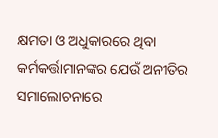କ୍ଷମତା ଓ ଅଧୁକାରରେ ଥିବା କର୍ମକର୍ତ୍ତାମାନଙ୍କର ଯେଉଁ ଅନୀତିର ସମାଲୋଚନାରେ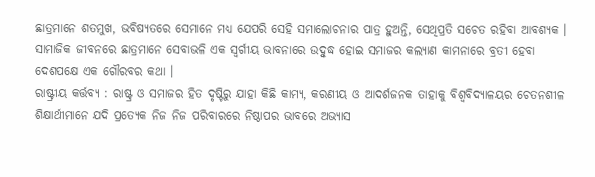ଛାତ୍ରମାନେ ଶତମୁଖ, ଭବିଷ୍ୟତରେ ସେମାନେ ମଧ୍ୟ ଯେପରି ସେହି ସମାଲୋଚନାର ପାତ୍ର ହୁଅନ୍ତି, ସେଥିପ୍ରତି ସଚେତ ରହିବା ଆବଶ୍ୟକ । ସାମାଜିକ ଜୀବନରେ ଛାତ୍ରମାନେ ସେବାଭଳି ଏକ ସ୍ଵର୍ଗୀୟ ଭାବନାରେ ଉଦ୍ବୁଦ୍ଧ ହୋଇ ସମାଜର କଲ୍ୟାଣ କାମନାରେ ବ୍ରତୀ ହେବା ଦେଶପକ୍ଷେ ଏକ ଗୌରବର କଥା ।
ରାଷ୍ଟ୍ରୀୟ କର୍ତ୍ତବ୍ୟ : ରାଷ୍ଟ୍ର ଓ ସମାଜର ହିତ ଦୃଷ୍ଟିରୁ ଯାହା କିଛି କାମ୍ୟ, କରଣୀୟ ଓ ଆଦର୍ଶଜନକ ତାହାକୁ ବିଶ୍ବବିଦ୍ୟାଳୟର ଚେତନଶୀଳ ଶିକ୍ଷାର୍ଥୀମାନେ ଯଦି ପ୍ରତ୍ୟେକ ନିଜ ନିଜ ପରିବାରରେ ନିଷ୍ଠାପର ଭାବରେ ଅଭ୍ୟାସ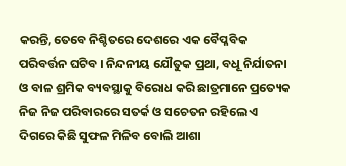କରନ୍ତି, ତେବେ ନିଶ୍ଚିତରେ ଦେଶରେ ଏକ ବୈପ୍ଳବିକ ପରିବର୍ତ୍ତନ ଘଟିବ । ନିନ୍ଦନୀୟ ଯୌତୁକ ପ୍ରଥା, ବଧୂ ନିର୍ଯାତନା ଓ ବାଳ ଶ୍ରମିକ ବ୍ୟବସ୍ଥାକୁ ବିରୋଧ କରି ଛାତ୍ରମାନେ ପ୍ରତ୍ୟେକ ନିଜ ନିଜ ପରିବାରରେ ସତର୍କ ଓ ସଚେତନ ରହିଲେ ଏ ଦିଗରେ କିଛି ସୁଫଳ ମିଳିବ ବୋଲି ଆଶା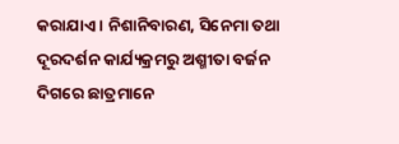କରାଯାଏ । ନିଶାନିବାରଣ, ସିନେମା ତଥା ଦୂରଦର୍ଶନ କାର୍ଯ୍ୟକ୍ରମରୁ ଅଶ୍ମୀତା ବର୍ଜନ ଦିଗରେ ଛାତ୍ରମାନେ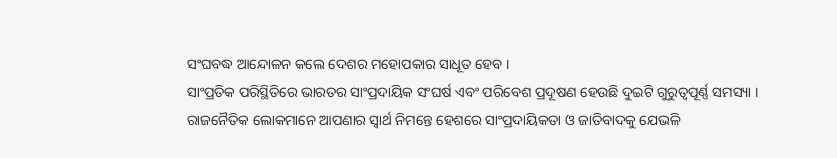ସଂଘବଦ୍ଧ ଆନ୍ଦୋଳନ କଲେ ଦେଶର ମହୋପକାର ସାଧୂତ ହେବ ।
ସାଂପ୍ରତିକ ପରିସ୍ଥିତିରେ ଭାରତର ସାଂପ୍ରଦାୟିକ ସଂଘର୍ଷ ଏବଂ ପରିବେଶ ପ୍ରଦୂଷଣ ହେଉଛି ଦୁଇଟି ଗୁରୁତ୍ବପୂର୍ଣ୍ଣ ସମସ୍ୟା । ରାଜନୈତିକ ଲୋକମାନେ ଆପଣାର ସ୍ଵାର୍ଥ ନିମନ୍ତେ ହେଶରେ ସାଂପ୍ରଦାୟିକତା ଓ ଜାତିବାଦକୁ ଯେଭଳି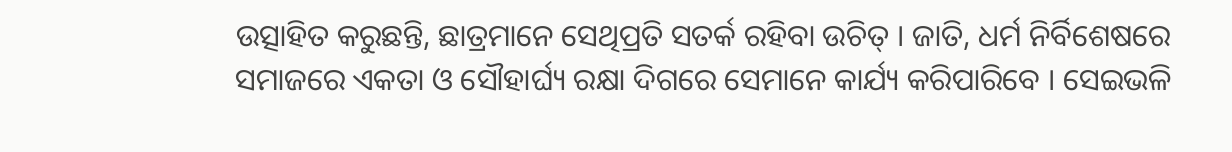ଉତ୍ସାହିତ କରୁଛନ୍ତି, ଛାତ୍ରମାନେ ସେଥିପ୍ରତି ସତର୍କ ରହିବା ଉଚିତ୍ । ଜାତି, ଧର୍ମ ନିର୍ବିଶେଷରେ ସମାଜରେ ଏକତା ଓ ସୌହାର୍ଘ୍ୟ ରକ୍ଷା ଦିଗରେ ସେମାନେ କାର୍ଯ୍ୟ କରିପାରିବେ । ସେଇଭଳି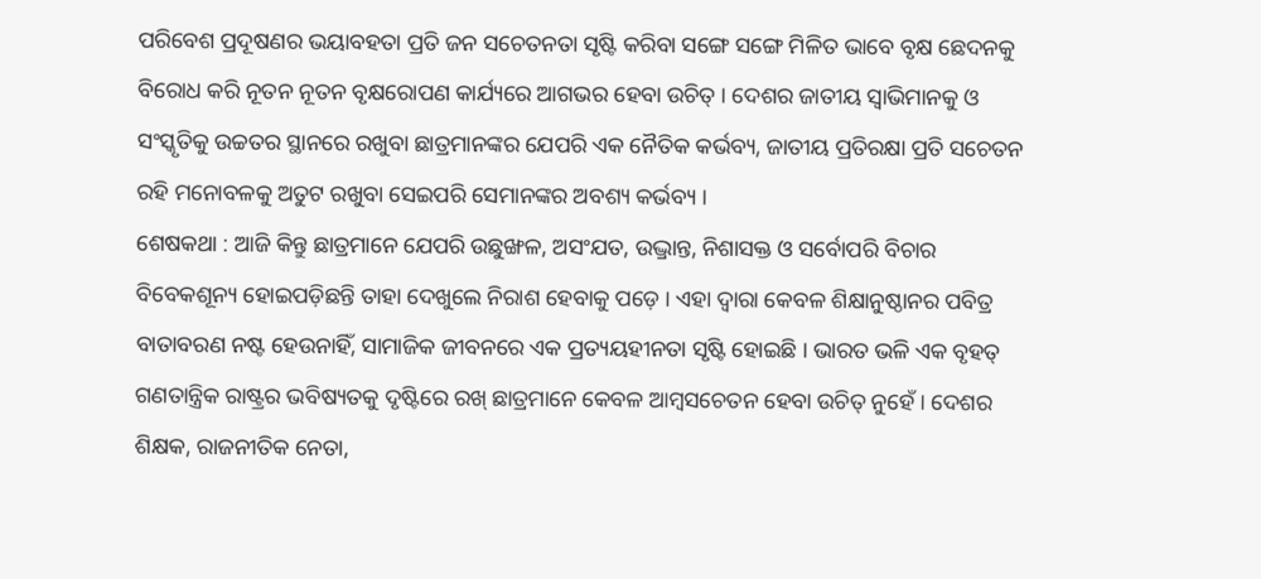ପରିବେଶ ପ୍ରଦୂଷଣର ଭୟାବହତା ପ୍ରତି ଜନ ସଚେତନତା ସୃଷ୍ଟି କରିବା ସଙ୍ଗେ ସଙ୍ଗେ ମିଳିତ ଭାବେ ବୃକ୍ଷ ଛେଦନକୁ ବିରୋଧ କରି ନୂତନ ନୂତନ ବୃକ୍ଷରୋପଣ କାର୍ଯ୍ୟରେ ଆଗଭର ହେବା ଉଚିତ୍ । ଦେଶର ଜାତୀୟ ସ୍ୱାଭିମାନକୁ ଓ ସଂସ୍କୃତିକୁ ଉଚ୍ଚତର ସ୍ଥାନରେ ରଖୁବା ଛାତ୍ରମାନଙ୍କର ଯେପରି ଏକ ନୈତିକ କର୍ଭବ୍ୟ, ଜାତୀୟ ପ୍ରତିରକ୍ଷା ପ୍ରତି ସଚେତନ ରହି ମନୋବଳକୁ ଅତୁଟ ରଖୁବା ସେଇପରି ସେମାନଙ୍କର ଅବଶ୍ୟ କର୍ଭବ୍ୟ ।
ଶେଷକଥା : ଆଜି କିନ୍ତୁ ଛାତ୍ରମାନେ ଯେପରି ଉଛୁଙ୍ଖଳ, ଅସଂଯତ, ଉଦ୍ଭ୍ରାନ୍ତ, ନିଶାସକ୍ତ ଓ ସର୍ବୋପରି ବିଚାର ବିବେକଶୂନ୍ୟ ହୋଇପଡ଼ିଛନ୍ତି ତାହା ଦେଖୁଲେ ନିରାଶ ହେବାକୁ ପଡ଼େ । ଏହା ଦ୍ଵାରା କେବଳ ଶିକ୍ଷାନୁଷ୍ଠାନର ପବିତ୍ର ବାତାବରଣ ନଷ୍ଟ ହେଉନାହିଁ, ସାମାଜିକ ଜୀବନରେ ଏକ ପ୍ରତ୍ୟୟହୀନତା ସୃଷ୍ଟି ହୋଇଛି । ଭାରତ ଭଳି ଏକ ବୃହତ୍ ଗଣତାନ୍ତ୍ରିକ ରାଷ୍ଟ୍ରର ଭବିଷ୍ୟତକୁ ଦୃଷ୍ଟିରେ ରଖ୍ ଛାତ୍ରମାନେ କେବଳ ଆମ୍ବସଚେତନ ହେବା ଉଚିତ୍ ନୁହେଁ । ଦେଶର ଶିକ୍ଷକ, ରାଜନୀତିକ ନେତା,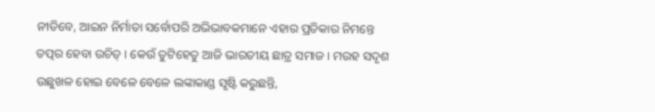ନୀତିବେ, ଆଇନ ନିର୍ମାତା ସର୍ବୋପରି ଅଭିଭାବକମାନେ ଏହାର ପ୍ରତିକାର ନିମନ୍ତେ ତତ୍ପର ହେବା ଉଚିତ୍ । କେଉଁ ତୁଟିହେତୁ ଆଜି ଭାରତୀୟ ଛାତ୍ର ସମାଜ । ମଉହ ସଦୃଶ ଉଛୁଖଳ ହୋଇ ବେଳେ ବେଳେ ଲଙ୍କାକାଣ୍ଡ ସୃଷ୍ଟି କରୁଛନ୍ତି,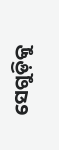ସେଗୁଡ଼ିକୁ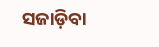ସଜାଡ଼ିବା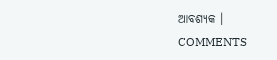ଆବଶ୍ୟକ ।
COMMENTS